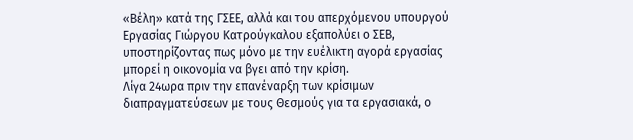«Βέλη» κατά της ΓΣΕΕ, αλλά και του απερχόμενου υπουργού Εργασίας Γιώργου Κατρούγκαλου εξαπολύει ο ΣΕΒ, υποστηρίζοντας πως μόνο με την ευέλικτη αγορά εργασίας μπορεί η οικονομία να βγει από την κρίση.
Λίγα 24ωρα πριν την επανέναρξη των κρίσιμων διαπραγματεύσεων με τους Θεσμούς για τα εργασιακά, ο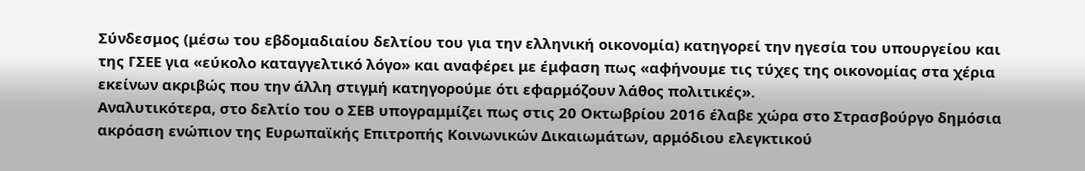Σύνδεσμος (μέσω του εβδομαδιαίου δελτίου του για την ελληνική οικονομία) κατηγορεί την ηγεσία του υπουργείου και της ΓΣΕΕ για «εύκολο καταγγελτικό λόγο» και αναφέρει με έμφαση πως «αφήνουμε τις τύχες της οικονομίας στα χέρια εκείνων ακριβώς που την άλλη στιγμή κατηγορούμε ότι εφαρμόζουν λάθος πολιτικές».
Αναλυτικότερα, στο δελτίο του ο ΣΕΒ υπογραμμίζει πως στις 20 Οκτωβρίου 2016 έλαβε χώρα στο Στρασβούργο δημόσια ακρόαση ενώπιον της Ευρωπαϊκής Επιτροπής Κοινωνικών Δικαιωμάτων, αρμόδιου ελεγκτικού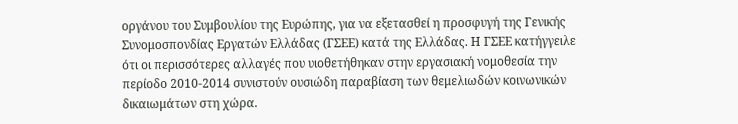οργάνου του Συμβουλίου της Ευρώπης, για να εξετασθεί η προσφυγή της Γενικής Συνομοσπονδίας Εργατών Ελλάδας (ΓΣΕΕ) κατά της Ελλάδας. Η ΓΣΕΕ κατήγγειλε ότι οι περισσότερες αλλαγές που υιοθετήθηκαν στην εργασιακή νομοθεσία την περίοδο 2010-2014 συνιστούν ουσιώδη παραβίαση των θεμελιωδών κοινωνικών δικαιωμάτων στη χώρα.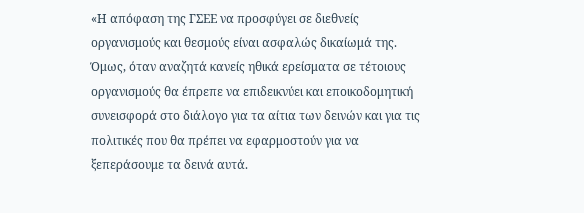«Η απόφαση της ΓΣΕΕ να προσφύγει σε διεθνείς οργανισμούς και θεσμούς είναι ασφαλώς δικαίωμά της. Όμως, όταν αναζητά κανείς ηθικά ερείσματα σε τέτοιους οργανισμούς θα έπρεπε να επιδεικνύει και εποικοδομητική συνεισφορά στο διάλογο για τα αίτια των δεινών και για τις πολιτικές που θα πρέπει να εφαρμοστούν για να ξεπεράσουμε τα δεινά αυτά.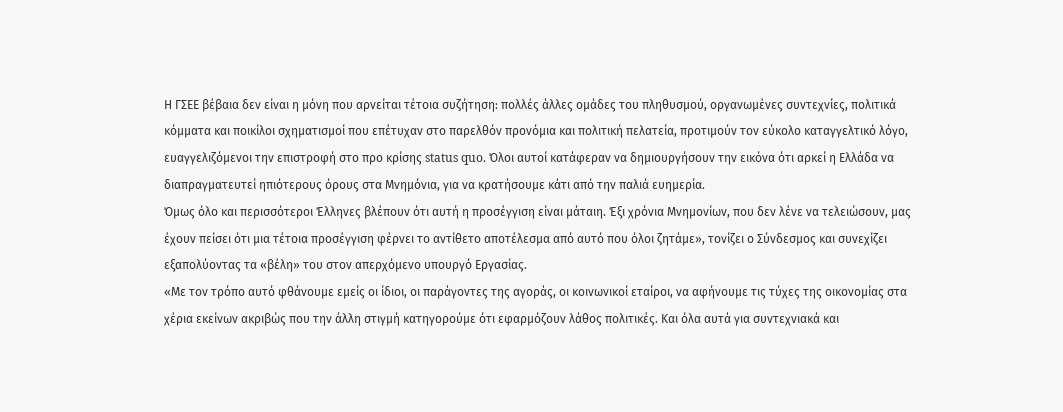Η ΓΣΕΕ βέβαια δεν είναι η μόνη που αρνείται τέτοια συζήτηση: πολλές άλλες ομάδες του πληθυσμού, οργανωμένες συντεχνίες, πολιτικά κόμματα και ποικίλοι σχηματισμοί που επέτυχαν στο παρελθόν προνόμια και πολιτική πελατεία, προτιμούν τον εύκολο καταγγελτικό λόγο, ευαγγελιζόμενοι την επιστροφή στο προ κρίσης status quo. Όλοι αυτοί κατάφεραν να δημιουργήσουν την εικόνα ότι αρκεί η Ελλάδα να διαπραγματευτεί ηπιότερους όρους στα Μνημόνια, για να κρατήσουμε κάτι από την παλιά ευημερία.
Όμως όλο και περισσότεροι Έλληνες βλέπουν ότι αυτή η προσέγγιση είναι μάταιη. Έξι χρόνια Μνημονίων, που δεν λένε να τελειώσουν, μας έχουν πείσει ότι μια τέτοια προσέγγιση φέρνει το αντίθετο αποτέλεσμα από αυτό που όλοι ζητάμε», τονίζει ο Σύνδεσμος και συνεχίζει εξαπολύοντας τα «βέλη» του στον απερχόμενο υπουργό Εργασίας.
«Με τον τρόπο αυτό φθάνουμε εμείς οι ίδιοι, οι παράγοντες της αγοράς, οι κοινωνικοί εταίροι, να αφήνουμε τις τύχες της οικονομίας στα χέρια εκείνων ακριβώς που την άλλη στιγμή κατηγορούμε ότι εφαρμόζουν λάθος πολιτικές. Και όλα αυτά για συντεχνιακά και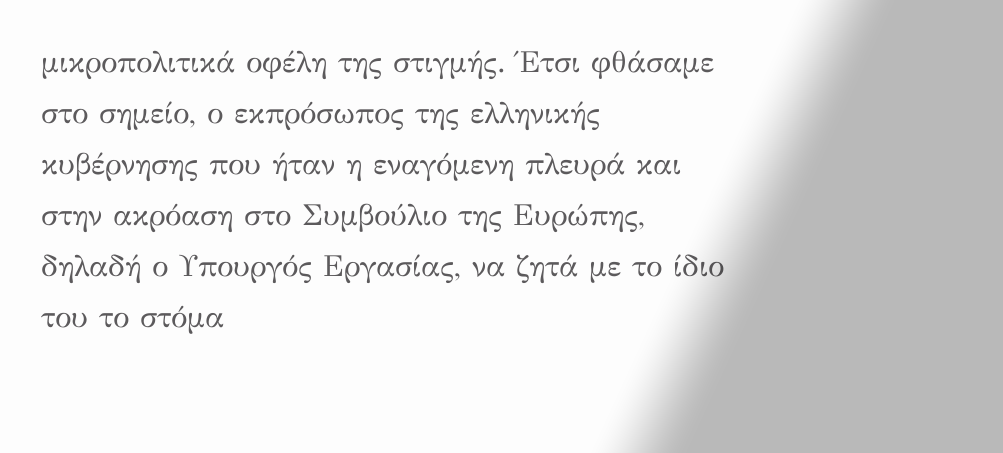μικροπολιτικά οφέλη της στιγμής. Έτσι φθάσαμε στο σημείο, ο εκπρόσωπος της ελληνικής κυβέρνησης που ήταν η εναγόμενη πλευρά και στην ακρόαση στο Συμβούλιο της Ευρώπης, δηλαδή ο Υπουργός Εργασίας, να ζητά με το ίδιο του το στόμα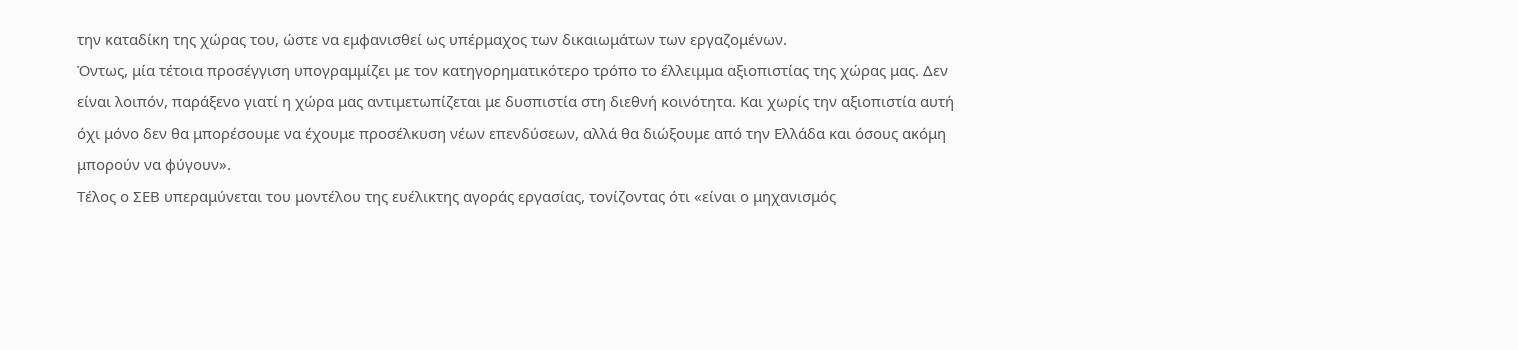την καταδίκη της χώρας του, ώστε να εμφανισθεί ως υπέρμαχος των δικαιωμάτων των εργαζομένων.
Όντως, μία τέτοια προσέγγιση υπογραμμίζει με τον κατηγορηματικότερο τρόπο το έλλειμμα αξιοπιστίας της χώρας μας. Δεν είναι λοιπόν, παράξενο γιατί η χώρα μας αντιμετωπίζεται με δυσπιστία στη διεθνή κοινότητα. Και χωρίς την αξιοπιστία αυτή όχι μόνο δεν θα μπορέσουμε να έχουμε προσέλκυση νέων επενδύσεων, αλλά θα διώξουμε από την Ελλάδα και όσους ακόμη μπορούν να φύγουν».
Τέλος ο ΣΕΒ υπεραμύνεται του μοντέλου της ευέλικτης αγοράς εργασίας, τονίζοντας ότι «είναι ο μηχανισμός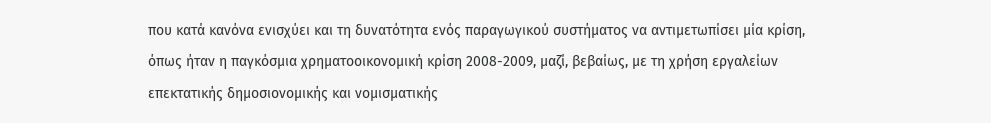που κατά κανόνα ενισχύει και τη δυνατότητα ενός παραγωγικού συστήματος να αντιμετωπίσει μία κρίση, όπως ήταν η παγκόσμια χρηματοοικονομική κρίση 2008-2009, μαζί, βεβαίως, με τη χρήση εργαλείων επεκτατικής δημοσιονομικής και νομισματικής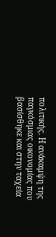πολιτικής. Η ανάκαμψη της παγκόσμιας οικονομίας που βασίσθηκε και στην ταχεία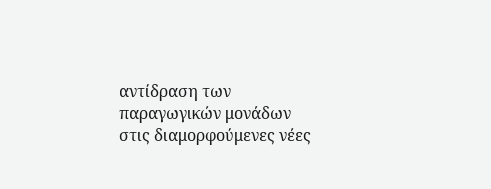αντίδραση των παραγωγικών μονάδων στις διαμορφούμενες νέες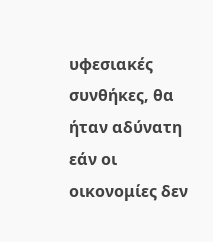υφεσιακές συνθήκες, θα ήταν αδύνατη εάν οι οικονομίες δεν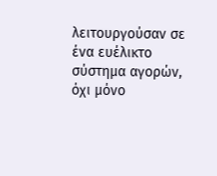λειτουργούσαν σε ένα ευέλικτο σύστημα αγορών, όχι μόνο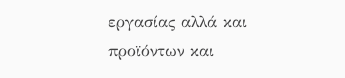εργασίας αλλά και προϊόντων και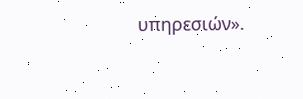υπηρεσιών».